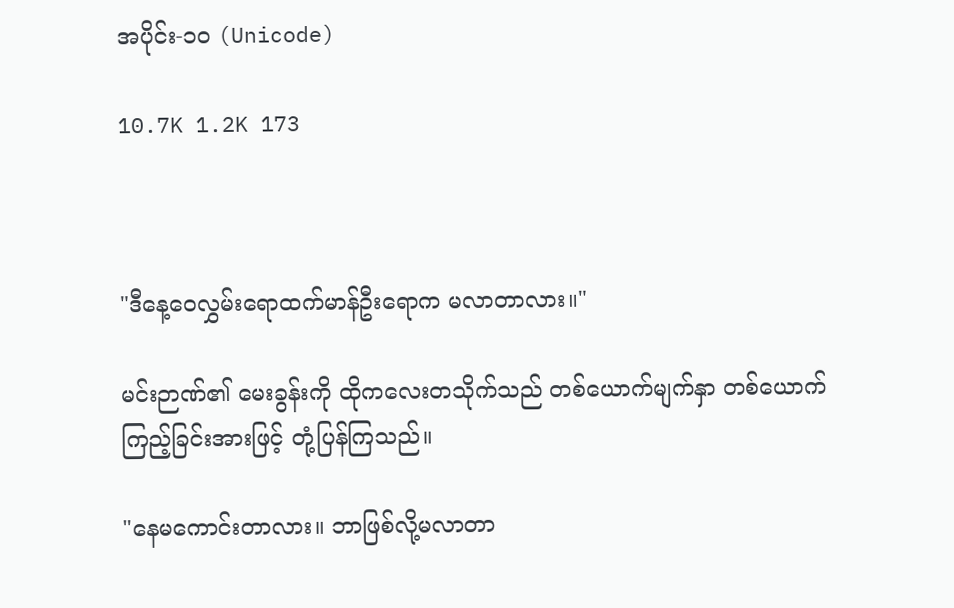အပိုင်း-၁၀ (Unicode)

10.7K 1.2K 173



"ဒီနေ့ဝေလွှမ်းရောထက်မာန်ဦးရောက မလာတာလား။"

မင်းဉာဏ်၏ မေးခွန်းကို ထိုကလေးတသိုက်သည် တစ်ယောက်မျက်နှာ တစ်ယောက်ကြည့်ခြင်းအားဖြင့် တုံ့ပြန်ကြသည်။

"နေမကောင်းတာလား။ ဘာဖြစ်လို့မလာတာ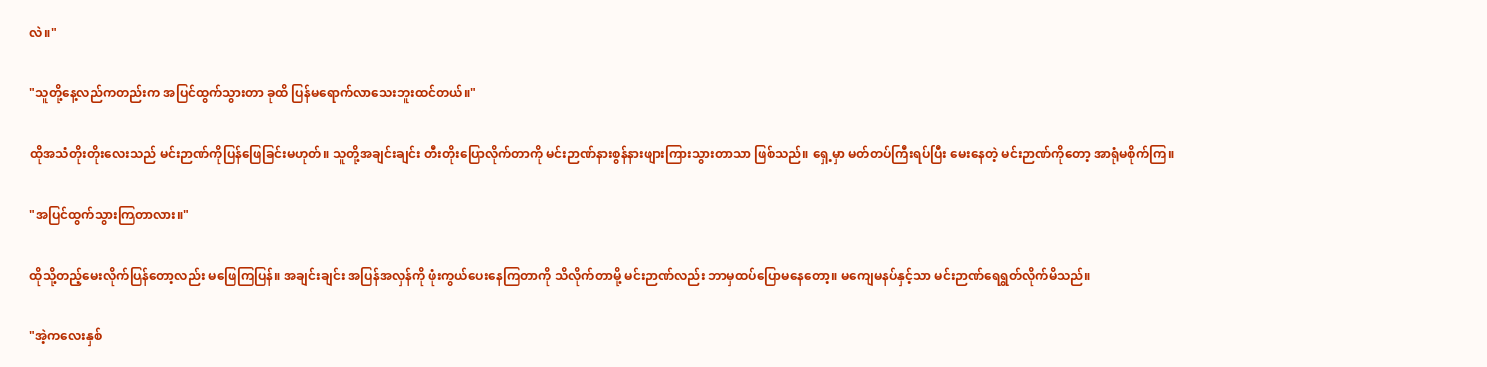လဲ။"

"သူတို့နေ့လည်ကတည်းက အပြင်ထွက်သွားတာ ခုထိ ပြန်မရောက်လာသေးဘူးထင်တယ်။"

ထိုအသံတိုးတိုးလေးသည် မင်းဉာဏ်ကိုပြန်ဖြေခြင်းမဟုတ်။ သူတို့အချင်းချင်း တီးတိုးပြောလိုက်တာကို မင်းဉာဏ်နားစွန်နားဖျားကြားသွားတာသာ ဖြစ်သည်။ ရှေ့မှာ မတ်တပ်ကြီးရပ်ပြီး မေးနေတဲ့ မင်းဉာဏ်ကိုတော့ အာရုံမစိုက်ကြ။

"အပြင်ထွက်သွားကြတာလား။"

ထိုသို့တည့်မေးလိုက်ပြန်တော့လည်း မဖြေကြပြန်။ အချင်းချင်း အပြန်အလှန်ကို ဖုံးကွယ်ပေးနေကြတာကို သိလိုက်တာမို့ မင်းဉာဏ်လည်း ဘာမှထပ်ပြောမနေတော့။ မကျေမနပ်နှင့်သာ မင်းဉာဏ်ရေရွတ်လိုက်မိသည်။

"အဲ့ကလေးနှစ်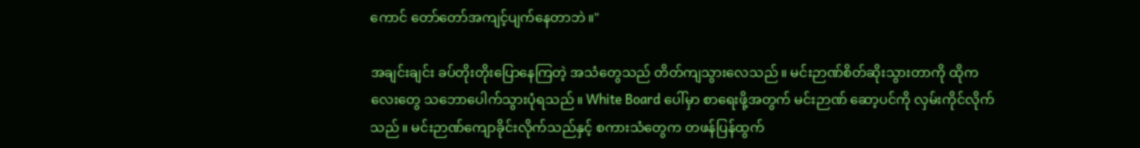ကောင် တော်တော်အကျင့်ပျက်နေတာဘဲ။"

အချင်းချင်း ခပ်တိုးတိုးပြောနေကြတဲ့ အသံတွေသည် တိတ်ကျသွားလေသည်။ မင်းဉာဏ်စိတ်ဆိုးသွားတာကို ထိုကလေးတွေ သဘောပေါက်သွားပုံရသည်။ White Board ပေါ်မှာ စာရေးဖို့အတွက် မင်းဉာဏ် ဆော့ပင်ကို လှမ်းကိုင်လိုက်သည်။ မင်းဉာဏ်ကျောခိုင်းလိုက်သည်နှင့် စကားသံတွေက တဖန်ပြန်ထွက်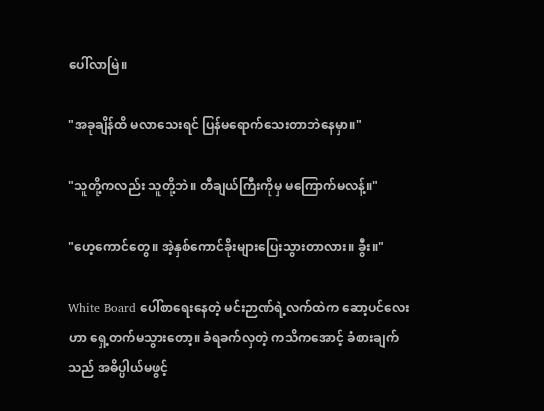ပေါ်လာမြဲ။

"အခုချိန်ထိ မလာသေးရင် ပြန်မရောက်သေးတာဘဲနေမှာ။"

"သူတို့ကလည်း သူတို့ဘဲ။ တီချယ်ကြီးကိုမှ မကြောက်မလန့်။"

"ဟေ့ကောင်တွေ။ အဲ့နှစ်ကောင်ခိုးများပြေးသွားတာလား။ ခွီး။"

White Board ပေါ်စာရေးနေတဲ့ မင်းဉာဏ်ရဲ့လက်ထဲက ဆော့ပင်လေးဟာ ရှေ့တက်မသွားတော့။ ခံရခက်လှတဲ့ ကသိကအောင့် ခံစားချက်သည် အဓိပ္ပါယ်မဖွင့်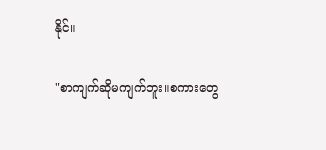နိုင်။

"စာကျက်ဆိုမကျက်ဘူး။စကားတွေ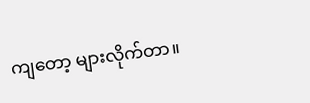ကျတော့ များလိုက်တာ။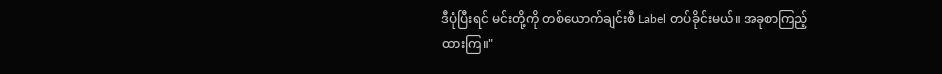ဒီပုံပြီးရင် မင်းတို့ကို တစ်ယောက်ချင်းစီ Label တပ်ခိုင်းမယ်။ အခုစာကြည့်ထားကြ။"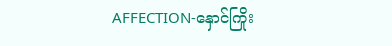AFFECTION-နှောင်ကြိုး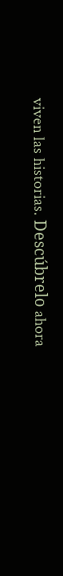viven las historias. Descúbrelo ahora